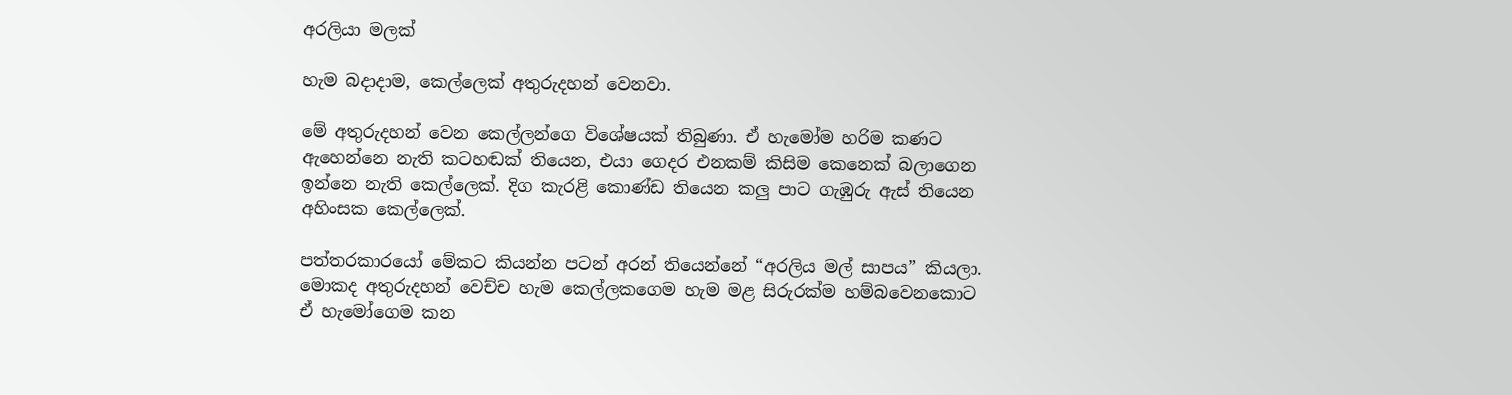අරලියා මලක්

හැම බදාදාම, කෙල්ලෙක් අතුරුදහන් වෙනවා.

මේ අතුරුදහන් වෙන කෙල්ලන්ගෙ විශේෂයක් තිබුණා. ඒ හැමෝම හරිම කණට ඇහෙන්නෙ නැති කටහඬක් තියෙන, එයා ගෙදර එනකම් කිසිම කෙනෙක් බලාගෙන ඉන්නෙ නැති කෙල්ලෙක්. දිග කැරළි කොණ්ඩ තියෙන කලු පාට ගැඹුරු ඇස් තියෙන අහිංසක කෙල්ලෙක්.

පත්තරකාරයෝ මේකට කියන්න පටන් අරන් තියෙන්නේ “අරලිය මල් සාපය” කියලා. මොකද අතුරුදහන් වෙච්ච හැම කෙල්ලකගෙම හැම මළ සිරුරක්ම හම්බවෙනකොට ඒ හැමෝගෙම කන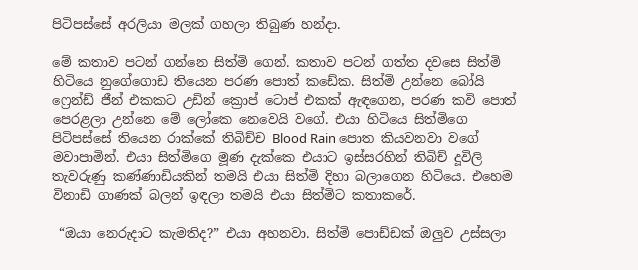පිටිපස්සේ අරලියා මලක් ගහලා තිබුණ හන්දා.

මේ කතාව පටන් ගන්නෙ සිත්මි ගෙන්. කතාව පටන් ගත්ත දවසෙ සිත්මි හිටියෙ නුගේගොඩ තියෙන පරණ පොත් කඩේක. සිත්මි උන්නෙ බෝයි ෆ්‍රෙන්ඩ් ජීන් එකකට උඩින් ක්‍රොප් ටොප් එකක් ඇඳගෙන, පරණ කවි පොත් පෙරළලා උන්නෙ මේ ලෝකෙ නෙවෙයි වගේ. එයා හිටියෙ සිත්මිගෙ පිටිපස්සේ තියෙන රාක්කේ තිබිච්ච Blood Rain පොත කියවනවා වගේ මවාපාමින්. එයා සිත්මිගෙ මූණ දැක්කෙ එයාට ඉස්සරහින් තිබිච් දූවිලි තැවරුණු කණ්ණාඩියකින් තමයි එයා සිත්මි දිහා බලාගෙන හිටියෙ. එහෙම විනාඩි ගාණක් බලන් ඉඳලා තමයි එයා සිත්මිට කතාකරේ.

 “ඔයා නෙරුදාට කැමතිද?” එයා අහනවා. සිත්මි පොඩ්ඩක් ඔලුව උස්සලා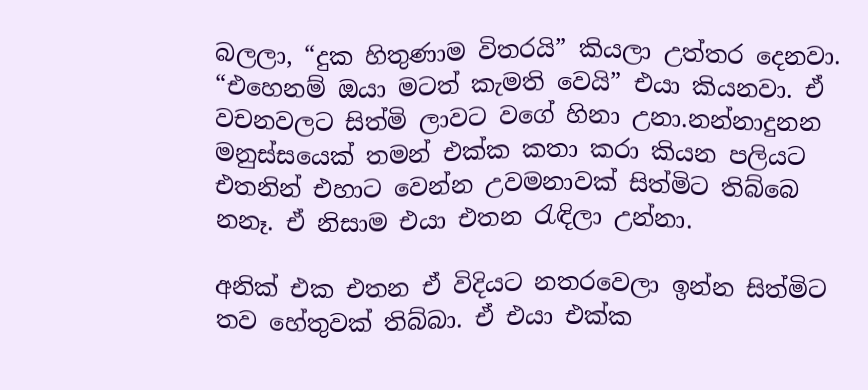බලලා, “දුක හිතුණාම විතරයි” කියලා උත්තර දෙනවා. “එහෙනම් ඔයා මටත් කැමති වෙයි” එයා කියනවා. ඒ වචනවලට සිත්මි ලාවට වගේ හිනා උනා.නන්නාදුනන මනුස්සයෙක් තමන් එක්ක කතා කරා කියන පලියට එතනින් එහාට වෙන්න උවමනාවක් සිත්මිට තිබ්බෙ නනෑ. ඒ නිසාම එයා එතන රැඳිලා උන්නා.

අනික් එක එතන ඒ විදියට නතරවෙලා ඉන්න සිත්මිට තව හේතුවක් තිබ්බා. ඒ එයා එක්ක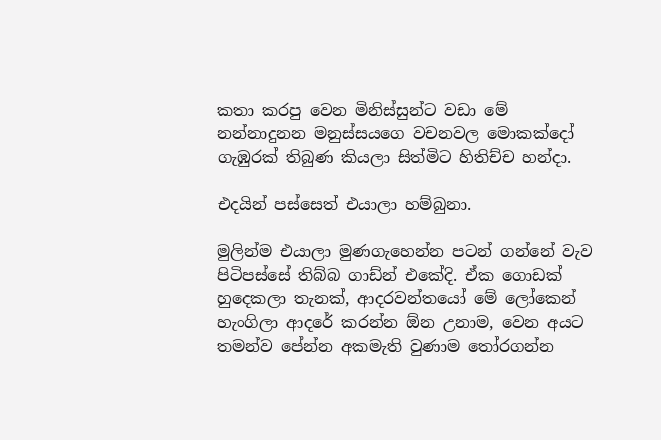කතා කරපු වෙන මිනිස්සුන්ට වඩා මේ නන්නාදුනන මනුස්සයගෙ වචනවල මොකක්දෝ ගැඹුරක් තිබුණ කියලා සිත්මිට හිතිච්ච හන්දා.

එදයින් පස්සෙත් එයාලා හම්බුනා.

මුලින්ම එයාලා මුණගැහෙන්න පටන් ගන්නේ වැව පිටිපස්සේ තිබ්බ ගාඩ්න් එකේදි. ඒක ගොඩක් හුදෙකලා තැනක්, ආදරවන්තයෝ මේ ලෝකෙන් හැංගිලා ආදරේ කරන්න ඕන උනාම, වෙන අයට තමන්ව පේන්න අකමැති වුණාම තෝරගන්න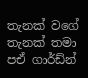තැනක් වගේ තැනක් තමා පඒ ගාර්ඩ්න්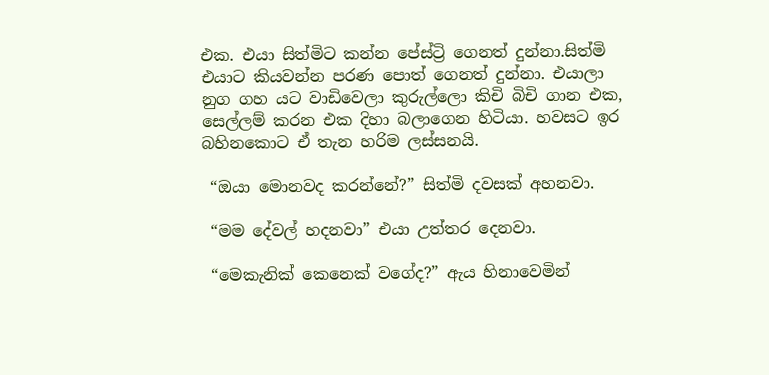එක. එයා සිත්මිට කන්න පේස්ට්‍රි ගෙනත් දුන්නා.සිත්මි එයාට කියවන්න පරණ පොත් ගෙනත් දුන්නා. එයාලා නුග ගහ යට වාඩිවෙලා කුරුල්ලො කිචි බිචි ගාන එක, සෙල්ලම් කරන එක දිහා බලාගෙන හිටියා. හවසට ඉර බහිනකොට ඒ තැන හරිම ලස්සනයි.

 “ඔයා මොනවද කරන්නේ?” සිත්මි දවසක් අහනවා.

 “මම දේවල් හදනවා” එයා උත්තර දෙනවා.

 “මෙකැනික් කෙනෙක් වගේද?” ඇය හිනාවෙමින්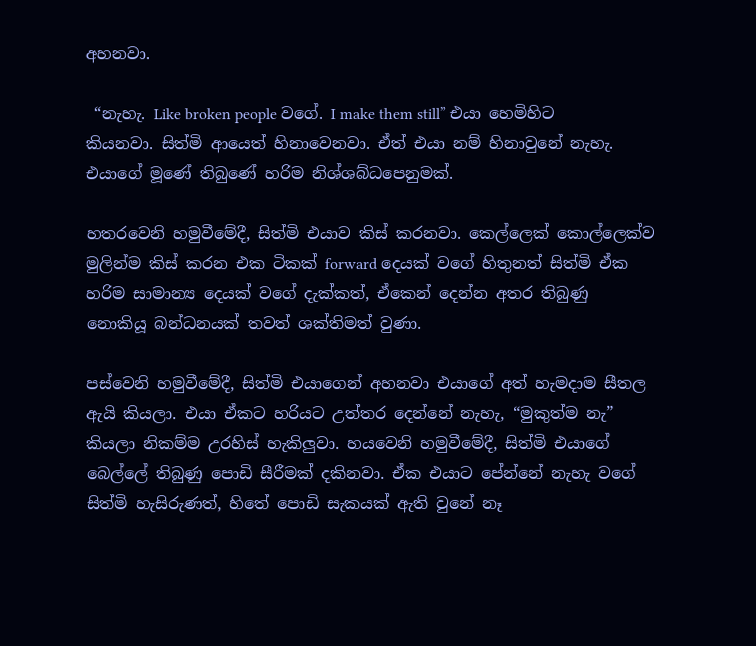අහනවා.

 “නැහැ. Like broken people වගේ. I make them still” එයා හෙමිහිට කියනවා. සිත්මි ආයෙත් හිනාවෙනවා. ඒත් එයා නම් හිනාවුනේ නැහැ. එයාගේ මූණේ තිබුණේ හරිම නිශ්ශබ්ධපෙනුමක්.

හතරවෙනි හමුවීමේදී, සිත්මි එයාව කිස් කරනවා. කෙල්ලෙක් කොල්ලෙක්ව මුලින්ම කිස් කරන එක ටිකක් forward දෙයක් වගේ හිතුනත් සිත්මි ඒක හරිම සාමාන්‍ය දෙයක් වගේ දැක්කත්, ඒකෙන් දෙන්න අතර තිබුණු නොකියූ බන්ධනයක් තවත් ශක්තිමත් වුණා.

පස්වෙනි හමුවීමේදී, සිත්මි එයාගෙන් අහනවා එයාගේ අත් හැමදාම සීතල ඇයි කියලා. එයා ඒකට හරියට උත්තර දෙන්නේ නැහැ, “මුකුත්ම නැ” කියලා නිකම්ම උරහිස් හැකිලුවා. හයවෙනි හමුවීමේදී, සිත්මි එයාගේ බෙල්ලේ තිබුණු පොඩි සීරීමක් දකිනවා. ඒක එයාට පේන්නේ නැහැ වගේ සිත්මි හැසිරුණත්, හිතේ පොඩි සැකයක් ඇති වුනේ නෑ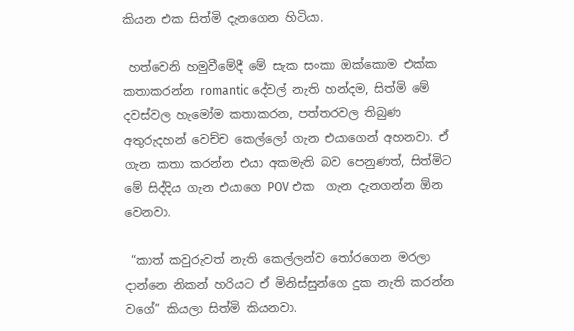කියන එක සිත්මි දැනගෙන හිටියා.

 හත්වෙනි හමුවීමේදී මේ සැක සංකා ඔක්කොම එක්ක කතාකරන්න romantic දේවල් නැති හන්දම, සිත්මි මේ දවස්වල හැමෝම කතාකරන, පත්තරවල තිබුණ අතුරුදහන් වෙච්ච කෙල්ලෝ ගැන එයාගෙන් අහනවා. ඒ ගැන කතා කරන්න එයා අකමැති බව පෙනුණත්, සිත්මිට මේ සිද්දිය ගැන එයාගෙ POV එක  ගැන දැනගන්න ඕන වෙනවා.

 “කාත් කවුරුවත් නැති කෙල්ලන්ව තෝරගෙන මරලා දාන්නෙ නිකන් හරියට ඒ මිනිස්සුන්ගෙ දුක නැති කරන්න වගේ” කියලා සිත්මි කියනවා.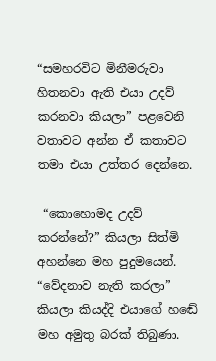“සමහරවිට මිනීමරුවා හිතනවා ඇති එයා උදව් කරනවා කියලා” පළවෙනි වතාවට අන්න ඒ කතාවට තමා එයා උත්තර දෙන්නෙ.

 “කොහොමද උදව් කරන්නේ?” කියලා සිත්මි අහන්නෙ මහ පුදුමයෙන්. “වේදනාව නැති කරලා” කියලා කියද්දි එයාගේ හඬේ මහ අමුතු බරක් තිබුණා.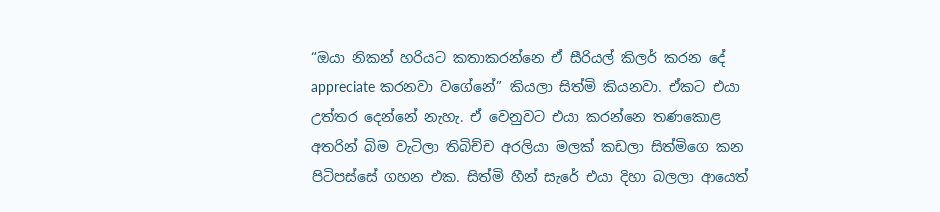“ඔයා නිකන් හරියට කතාකරන්නෙ ඒ සීරියල් කිලර් කරන දේ appreciate කරනවා වගේනේ” කියලා සිත්මි කියනවා. ඒකට එයා උත්තර දෙන්නේ නැහැ. ඒ වෙනුවට එයා කරන්නෙ තණකොළ අතරින් බිම වැටිලා තිබිච්ච අරලියා මලක් කඩලා සිත්මිගෙ කන පිටිපස්සේ ගහන එක. සිත්මි හීන් සැරේ එයා දිහා බලලා ආයෙත්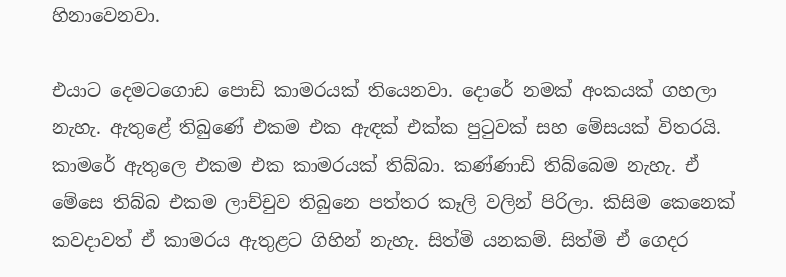හිනාවෙනවා.

එයාට දෙමටගොඩ පොඩි කාමරයක් තියෙනවා. දොරේ නමක් අංකයක් ගහලා නැහැ. ඇතුළේ තිබුණේ එකම එක ඇඳක් එක්ක පුටුවක් සහ මේසයක් විතරයි. කාමරේ ඇතුලෙ එකම එක කාමරයක් තිබ්බා. කණ්ණාඩි තිබ්බෙම නැහැ. ඒ මේසෙ තිබ්බ එකම ලාච්චුව තිබුනෙ පත්තර කෑලි වලින් පිරිලා. කිසිම කෙනෙක් කවදාවත් ඒ කාමරය ඇතුළට ගිහින් නැහැ. සිත්මි යනකම්. සිත්මි ඒ ගෙදර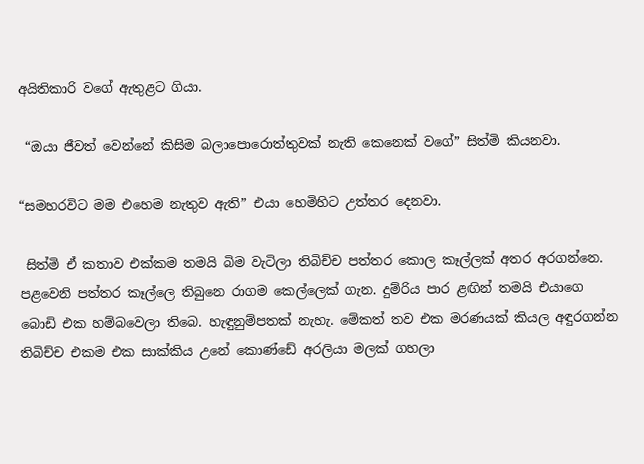අයිතිකාරි වගේ ඇතුළට ගියා.

 “ඔයා ජීවත් වෙන්නේ කිසිම බලාපොරොත්තුවක් නැති කෙනෙක් වගේ” සිත්මි කියනවා.

“සමහරවිට මම එහෙම නැතුව ඇති” එයා හෙමිහිට උත්තර දෙනවා.

 සිත්මි ඒ කතාව එක්කම තමයි බිම වැටිලා තිබිච්ච පත්තර කොල කෑල්ලක් අතර අරගන්නෙ. පළවෙනි පත්තර කෑල්ලෙ තිබුනෙ රාගම කෙල්ලෙක් ගැන. දුම්රිය පාර ළඟින් තමයි එයාගෙ බොඩි එක හම්බවෙලා තිබෙ. හැඳුනුම්පතක් නැහැ. මේකත් තව එක මරණයක් කියල අඳුරගන්න තිබිච්ච එකම එක සාක්කිය උනේ කොණ්ඩේ අරලියා මලක් ගහලා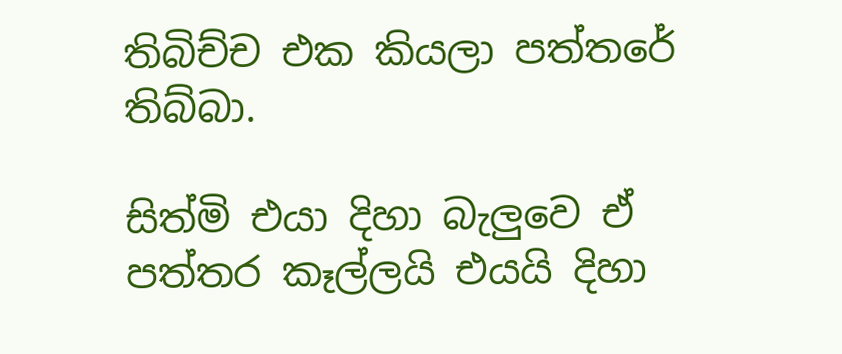තිබිච්ච එක කියලා පත්තරේ තිබ්බා.

සිත්මි එයා දිහා බැලුවෙ ඒ පත්තර කෑල්ලයි එයයි දිහා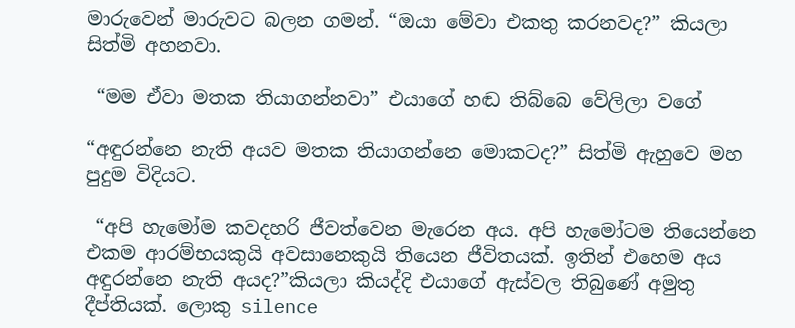මාරුවෙන් මාරුවට බලන ගමන්. “ඔයා මේවා එකතු කරනවද?” කියලා සිත්මි අහනවා.

 “මම ඒවා මතක තියාගන්නවා” එයාගේ හඬ තිබ්බෙ වේලිලා වගේ

“අඳුරන්නෙ නැති අයව මතක තියාගන්නෙ මොකටද?” සිත්මි ඇහුවෙ මහ පුදුම විදියට.

 “අපි හැමෝම කවදහරි ජීවත්වෙන මැරෙන අය. අපි හැමෝටම තියෙන්නෙ එකම ආරම්භයකුයි අවසානෙකුයි තියෙන ජීවිතයක්. ඉතින් එහෙම අය අඳුරන්නෙ නැති අයද?”කියලා කියද්දි එයාගේ ඇස්වල තිබුණේ අමුතු දීප්තියක්. ලොකු silence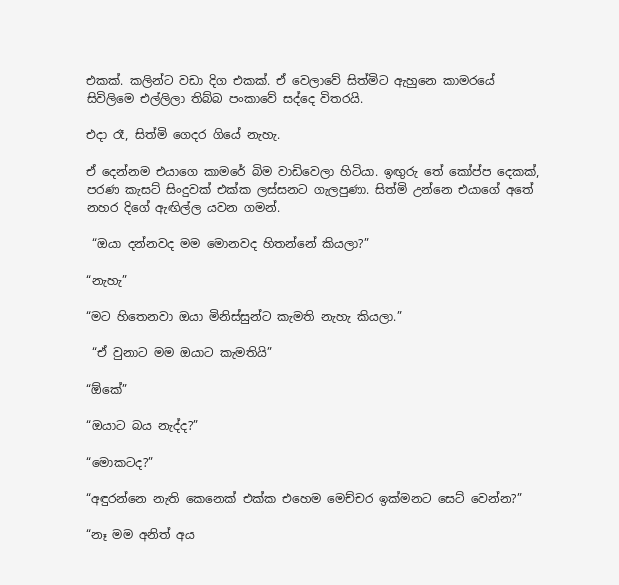එකක්. කලින්ට වඩා දිග එකක්. ඒ වෙලාවේ සිත්මිට ඇහුනෙ කාමරයේ සිවිලිමෙ එල්ලිලා තිබ්බ පංකාවේ සද්දෙ විතරයි.

එදා රෑ, සිත්මි ගෙදර ගියේ නැහැ.

ඒ දෙන්නම එයාගෙ කාමරේ බිම වාඩිවෙලා හිටියා. ඉඟුරු තේ කෝප්ප දෙකක්, පරණ කැසට් සිංදුවක් එක්ක ලස්සනට ගැලපුණා. සිත්මි උන්නෙ එයාගේ අතේ නහර දිගේ ඇඟිල්ල යවන ගමන්.

 “ඔයා දන්නවද මම මොනවද හිතන්නේ කියලා?”

“නැහැ”

“මට හිතෙනවා ඔයා මිනිස්සුන්ට කැමති නැහැ කියලා.”

 “ඒ වුනාට මම ඔයාට කැමතියි”

“ඕකේ”

“ඔයාට බය නැද්ද?”

“මොකටද?”

“අඳුරන්නෙ නැති කෙනෙක් එක්ක එහෙම මෙච්චර ඉක්මනට සෙට් වෙන්න?”

“නෑ මම අනිත් අය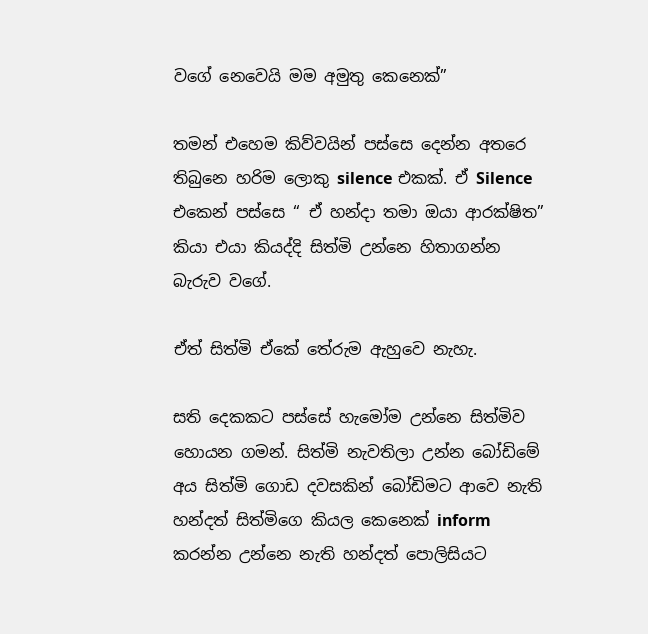වගේ නෙවෙයි මම අමුතු කෙනෙක්”

තමන් එහෙම කිව්වයින් පස්සෙ දෙන්න අතරෙ තිබුනෙ හරිම ලොකු silence එකක්. ඒ Silence එකෙන් පස්සෙ “ ඒ හන්දා තමා ඔයා ආරක්ෂිත” කියා එයා කියද්දි සිත්මි උන්නෙ හිතාගන්න බැරුව වගේ.

ඒත් සිත්මි ඒකේ තේරුම ඇහුවෙ නැහැ.

සති දෙකකට පස්සේ හැමෝම උන්නෙ සිත්මිව හොයන ගමන්. සිත්මි නැවතිලා උන්න බෝඩිමේ අය සිත්මි ගොඩ දවසකින් බෝඩිමට ආවෙ නැති හන්දත් සිත්මිගෙ කියල කෙනෙක් inform කරන්න උන්නෙ නැති හන්දත් පොලිසියට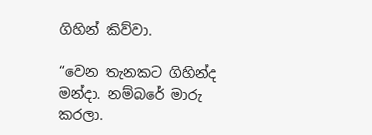ගිහින් කිව්වා.

“වෙන තැනකට ගිහින්ද මන්දා. නම්බරේ මාරු කරලා.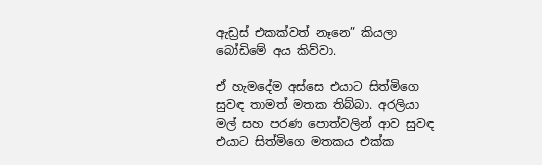ඇඩ්‍රස් එකක්වත් නෑනෙ” කියලා බෝඩිමේ අය කිව්වා.

ඒ හැමදේම අස්සෙ එයාට සිත්මිගෙ සුවඳ තාමත් මතක තිබ්බා. අරලියා මල් සහ පරණ පොත්වලින් ආව සුවඳ එයාට සිත්මිගෙ මතකය එක්ක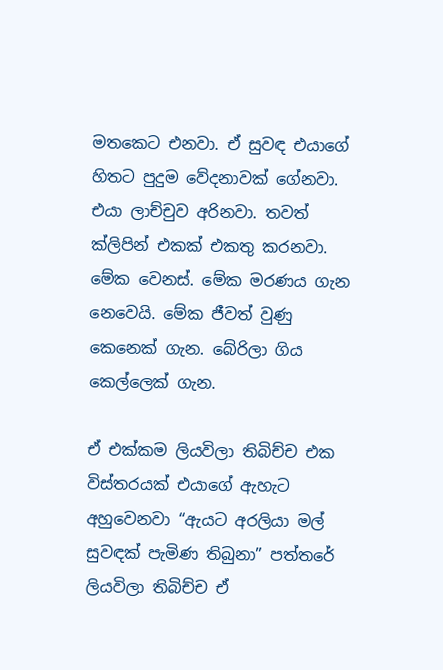මතකෙට එනවා. ඒ සුවඳ එයාගේ හිතට පුදුම වේදනාවක් ගේනවා. එයා ලාච්චුව අරිනවා. තවත් ක්ලිපින් එකක් එකතු කරනවා. මේක වෙනස්. මේක මරණය ගැන නෙවෙයි. මේක ජීවත් වුණු කෙනෙක් ගැන. බේරිලා ගිය කෙල්ලෙක් ගැන.

ඒ එක්කම ලියවිලා තිබිච්ච එක විස්තරයක් එයාගේ ඇහැට අහුවෙනවා “ඇයට අරලියා මල් සුවඳක් පැමිණ තිබුනා” පත්තරේ ලියවිලා තිබිච්ච ඒ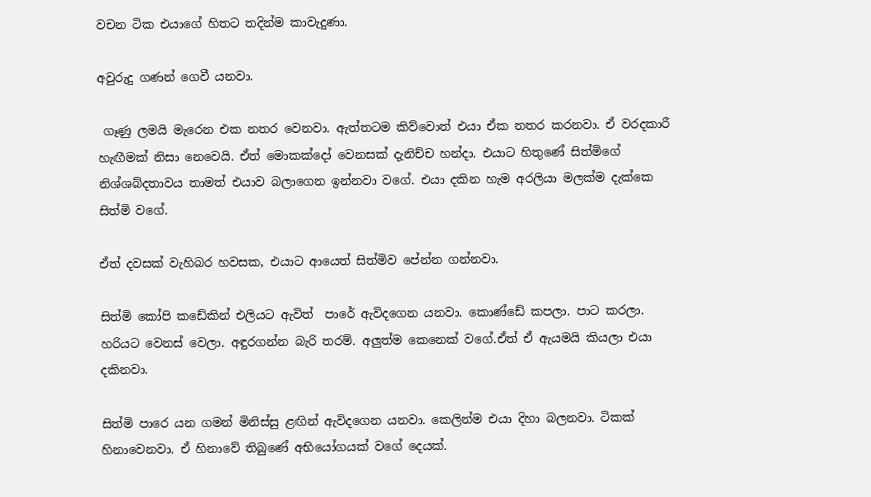වචන ටික එයාගේ හිතට තදින්ම කාවැදුණා.

අවුරුදු ගණන් ගෙවී යනවා.

 ගෑණු ලමයි මැරෙන එක නතර වෙනවා. ඇත්තටම කිව්වොත් එයා ඒක නතර කරනවා. ඒ වරදකාරී හැඟීමක් නිසා නෙවෙයි. ඒත් මොකක්දෝ වෙනසක් දැනිච්ච හන්දා. එයාට හිතුණේ සිත්මිගේ නිශ්ශබ්දතාවය තාමත් එයාව බලාගෙන ඉන්නවා වගේ. එයා දකින හැම අරලියා මලක්ම දැක්කෙ සිත්මි වගේ.

ඒත් දවසක් වැහිබර හවසක, එයාට ආයෙත් සිත්මිව පේන්න ගන්නවා.

සිත්මි කෝපි කඩේකින් එලියට ඇවිත්  පාරේ ඇවිදගෙන යනවා. කොණ්ඩේ කපලා. පාට කරලා. හරියට වෙනස් වෙලා. අඳුරගන්න බැරි තරම්. අලුත්ම කෙනෙක් වගේ.ඒත් ඒ ඇයමයි කියලා එයා දකිනවා.

සිත්මි පාරෙ යන ගමන් මිනිස්සු ළඟින් ඇවිදගෙන යනවා. කෙලින්ම එයා දිහා බලනවා. ටිකක් හිනාවෙනවා. ඒ හිනාවේ තිබුණේ අභියෝගයක් වගේ දෙයක්.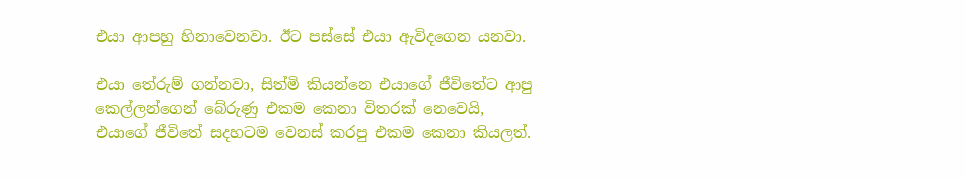එයා ආපහු හිනාවෙනවා. ඊට පස්සේ එයා ඇවිදගෙන යනවා.

එයා තේරුම් ගන්නවා, සිත්මි කියන්නෙ එයාගේ ජීවිතේට ආපු කෙල්ලන්ගෙන් බේරුණු එකම කෙනා විතරක් නෙවෙයි, එයාගේ ජීවිතේ සදහටම වෙනස් කරපු එකම කෙනා කියලත්.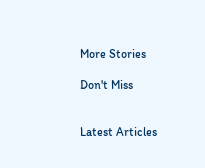More Stories

Don't Miss


Latest Articles